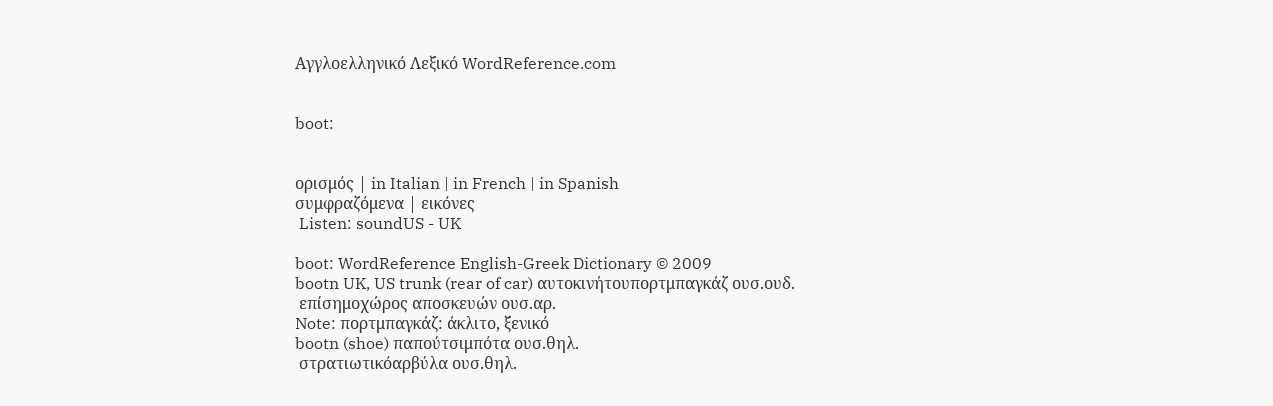Αγγλοελληνικό Λεξικό WordReference.com


boot:


ορισμός | in Italian | in French | in Spanish
συμφραζόμενα | εικόνες
 Listen: soundUS - UK

boot: WordReference English-Greek Dictionary © 2009
bootn UK, US trunk (rear of car) αυτοκινήτουπορτμπαγκάζ ουσ.ουδ.
 επίσημοχώρος αποσκευών ουσ.αρ.
Note: πορτμπαγκάζ: άκλιτο, ξενικό
bootn (shoe) παπούτσιμπότα ουσ.θηλ.
 στρατιωτικόαρβύλα ουσ.θηλ.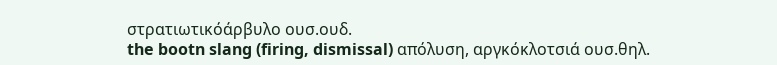στρατιωτικόάρβυλο ουσ.ουδ.
the bootn slang (firing, dismissal) απόλυση, αργκόκλοτσιά ουσ.θηλ.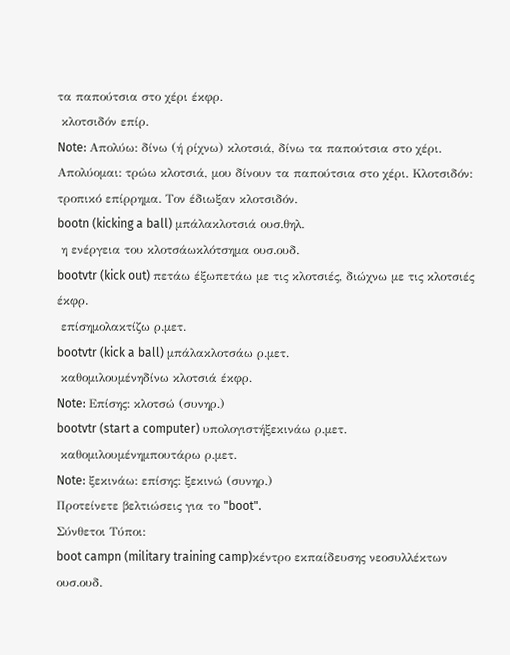τα παπούτσια στο χέρι έκφρ.
 κλοτσιδόν επίρ.
Note: Απολύω: δίνω (ή ρίχνω) κλοτσιά, δίνω τα παπούτσια στο χέρι. Απολύομαι: τρώω κλοτσιά, μου δίνουν τα παπούτσια στο χέρι. Κλοτσιδόν: τροπικό επίρρημα. Tον έδιωξαν κλοτσιδόν.
bootn (kicking a ball) μπάλακλοτσιά ουσ.θηλ.
 η ενέργεια του κλοτσάωκλότσημα ουσ.ουδ.
bootvtr (kick out) πετάω έξωπετάω με τις κλοτσιές, διώχνω με τις κλοτσιές έκφρ.
 επίσημολακτίζω ρ.μετ.
bootvtr (kick a ball) μπάλακλοτσάω ρ.μετ.
 καθομιλουμένηδίνω κλοτσιά έκφρ.
Note: Επίσης: κλοτσώ (συνηρ.)
bootvtr (start a computer) υπολογιστήξεκινάω ρ.μετ.
 καθομιλουμένημπουτάρω ρ.μετ.
Note: ξεκινάω: επίσης: ξεκινώ (συνηρ.)
Προτείνετε βελτιώσεις για το "boot".
Σύνθετοι Τύποι:
boot campn (military training camp)κέντρο εκπαίδευσης νεοσυλλέκτων ουσ.ουδ.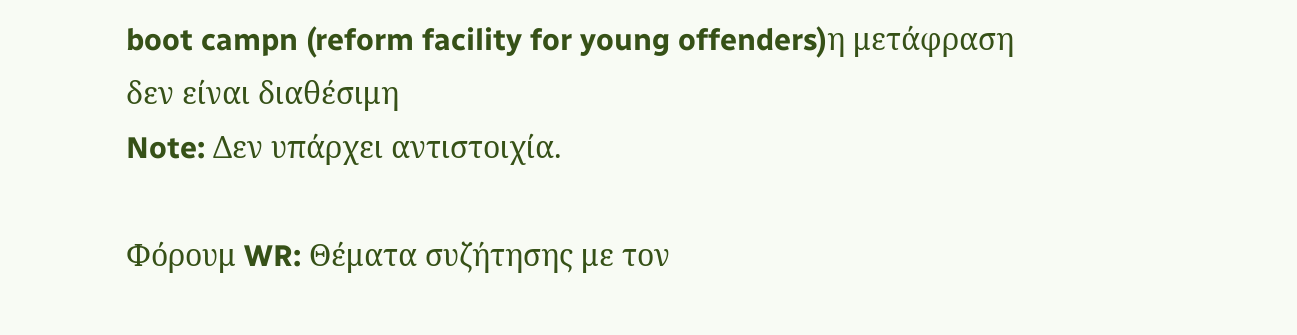boot campn (reform facility for young offenders)η μετάφραση δεν είναι διαθέσιμη
Note: Δεν υπάρχει αντιστοιχία.

Φόρουμ WR: Θέματα συζήτησης με τον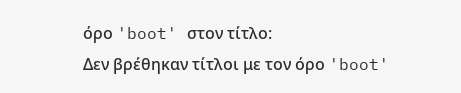όρο 'boot' στον τίτλο:
Δεν βρέθηκαν τίτλοι με τον όρο 'boot'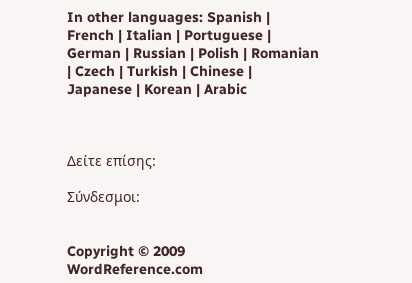In other languages: Spanish | French | Italian | Portuguese | German | Russian | Polish | Romanian | Czech | Turkish | Chinese | Japanese | Korean | Arabic



Δείτε επίσης:

Σύνδεσμοι:


Copyright © 2009 WordReference.com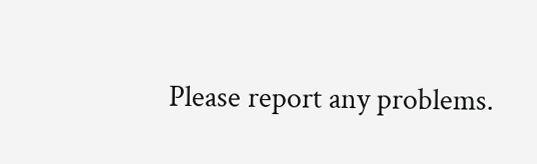Please report any problems.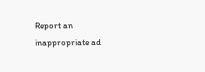Report an inappropriate ad